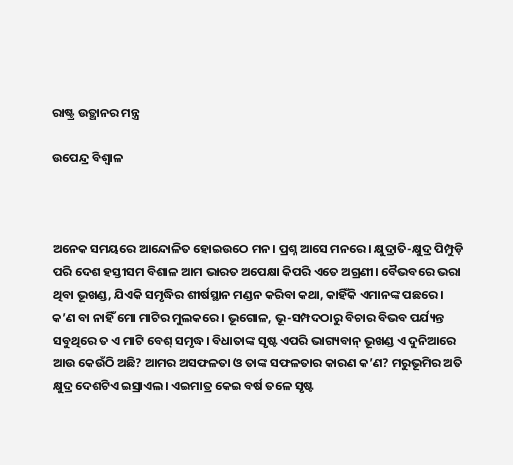ରାଷ୍ଟ୍ର ଉତ୍ଥାନର ମନ୍ତ୍ର

ଉପେନ୍ଦ୍ର ବିଶ୍ୱାଳ



ଅନେକ ସମୟରେ ଆନ୍ଦୋଳିତ ହୋଇଉଠେ ମନ। ପ୍ରଶ୍ନ ଆସେ ମନରେ। କ୍ଷୁଦ୍ରାତି-କ୍ଷୁଦ୍ର ପିମ୍ପୁଡ଼ି ପରି ଦେଶ ହସ୍ତୀସମ ବିଶାଳ ଆମ ଭାରତ ଅପେକ୍ଷା କିପରି ଏତେ ଅଗ୍ରଣୀ। ବୈଭବରେ ଭରା ଥିବା ଭୂଖଣ୍ଡ, ଯିଏକି ସମୃଦ୍ଧିର ଶୀର୍ଷସ୍ଥାନ ମଣ୍ଡନ କରିବା କଥା, କାହିଁକି ଏମାନଙ୍କ ପଛରେ। କ’ଣ ବା ନାହିଁ ମୋ ମାଟିର ମୁଲକରେ। ଭୂଗୋଳ, ଭୂ-ସମ୍ପଦଠାରୁ ବିଚାର ବିଭବ ପର୍ଯ୍ୟନ୍ତ ସବୁଥିରେ ତ ଏ ମାଟି ବେଶ୍‌ ସମୃଦ୍ଧ। ବିଧାତାଙ୍କ ସୃଷ୍ଟ ଏପରି ଭାଗ୍ୟବାନ୍‌ ଭୂଖଣ୍ଡ ଏ ଦୁନିଆରେ ଆଉ କେଉଁଠି ଅଛି? ଆମର ଅସଫଳତା ଓ ତାଙ୍କ ସଫଳତାର କାରଣ କ’ଣ? ମରୁଭୂମିର ଅତି କ୍ଷୁଦ୍ର ଦେଶଟିଏ ଇସ୍ରାଏଲ। ଏଇମାତ୍ର କେଇ ବର୍ଷ ତଳେ ସୃଷ୍ଟ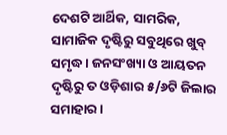ଦେଶଟି ଆର୍ଥିକ, ସାମରିକ, ସାମାଜିକ ଦୃଷ୍ଟିରୁ ସବୁଥିରେ ଖୁବ୍‌ ସମୃଦ୍ଧ। ଜନସଂଖ୍ୟା ଓ ଆୟତନ ଦୃଷ୍ଟିରୁ ତ ଓଡ଼ିଶାର ୫/୬ଟି ଜିଲାର ସମାହାର।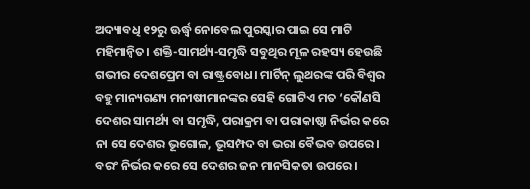ଅଦ୍ୟାବଧି ୧୨ରୁ ଊର୍ଦ୍ଧ୍ୱ ନୋବେଲ ପୁରସ୍କାର ପାଇ ସେ ମାଟି ମହିମାନ୍ବିତ। ଶକ୍ତି-ସାମର୍ଥ୍ୟ-ସମୃଦ୍ଧି ସବୁଥିର ମୂଳ ରହସ୍ୟ ହେଉଛି ଗଭୀର ଦେଶପ୍ରେମ ବା ରାଷ୍ଟ୍ରବୋଧ। ମାର୍ଟିନ୍‌ ଲୁଥରଙ୍କ ପରି ବିଶ୍ୱର ବହୁ ମାନ୍ୟଗଣ୍ୟ ମନୀଷୀମାନଙ୍କର ସେହି ଗୋଟିଏ ମତ ‘କୌଣସି ଦେଶର ସାମର୍ଥ୍ୟ ବା ସମୃଦ୍ଧି, ପରାକ୍ରମ ବା ପରାକାଷ୍ଠା ନିର୍ଭର କରେ ନା ସେ ଦେଶର ଭୂଗୋଳ, ଭୂସମ୍ପଦ ବା ଭରା ବୈଭବ ଉପରେ। ବରଂ ନିର୍ଭର କରେ ସେ ଦେଶର ଜନ ମାନସିକତା ଉପରେ।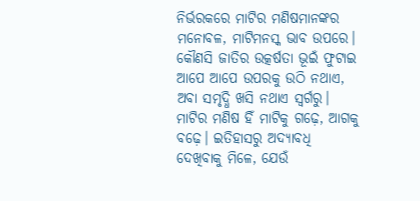ନିର୍ଭରକରେ ମାଟିର ମଣିଷମାନଙ୍କର ମନୋବଳ, ମାଟିମନସ୍କ ଭାବ ଉପରେ।
କୌଣସି ଜାତିର ଉତ୍କର୍ଷତା ଭୂଇଁ ଫୁଟାଇ ଆପେ ଆପେ ଉପରକୁ ଉଠି ନଥାଏ, ଅବା ସମୃଦ୍ଧି ଖସି ନଥାଏ ସ୍ବର୍ଗରୁ। ମାଟିର ମଣିଷ ହିଁ ମାଟିକୁ ଗଢ଼େ, ଆଗକୁ ବଢ଼େ। ଇତିହାସରୁ ଅଦ୍ୟାବଧି ଦେଖିବାକୁ ମିଳେ, ଯେଉଁ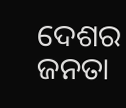ଦେଶର ଜନତା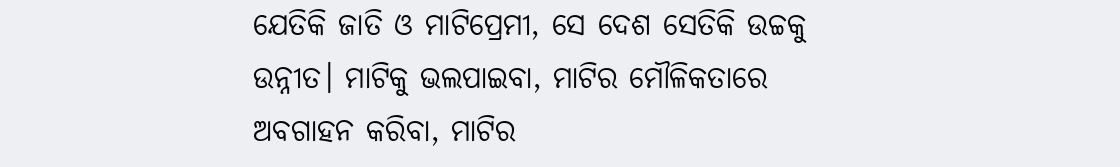ଯେତିକି ଜାତି ଓ ମାଟିପ୍ରେମୀ, ସେ ଦେଶ ସେତିକି ଉଚ୍ଚକୁ ଉନ୍ନୀତ। ମାଟିକୁ ଭଲପାଇବା, ମାଟିର ମୌଳିକତାରେ ଅବଗାହନ କରିବା, ମାଟିର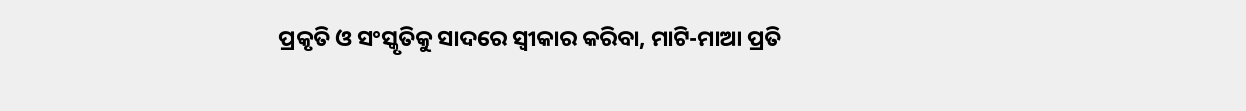ପ୍ରକୃତି ଓ ସଂସ୍କୃତିକୁ ସାଦରେ ସ୍ବୀକାର କରିବା, ମାଟି-ମାଆ ପ୍ରତି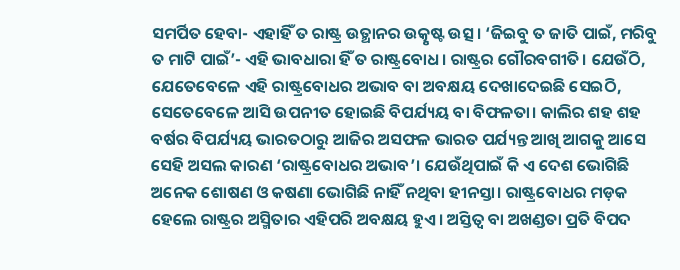ସମର୍ପିତ ହେବା- ଏହାହିଁ ତ ରାଷ୍ଟ୍ର ଉତ୍ଥାନର ଉତ୍କୃଷ୍ଟ ଉତ୍ସ। ‘ଜିଇବୁ ତ ଜାତି ପାଇଁ, ମରିବୁ ତ ମାଟି ପାଇଁ’- ଏହି ଭାବଧାରା ହିଁ ତ ରାଷ୍ଟ୍ରବୋଧ। ରାଷ୍ଟ୍ରର ଗୌରବଗୀତି। ଯେଉଁଠି, ଯେତେବେଳେ ଏହି ରାଷ୍ଟ୍ରବୋଧର ଅଭାବ ବା ଅବକ୍ଷୟ ଦେଖାଦେଇଛି ସେଇଠି, ସେତେବେଳେ ଆସି ଉପନୀତ ହୋଇଛି ବିପର୍ଯ୍ୟୟ ବା ବିଫଳତା। କାଲିର ଶହ ଶହ ବର୍ଷର ବିପର୍ଯ୍ୟୟ ଭାରତଠାରୁ ଆଜିର ଅସଫଳ ଭାରତ ପର୍ଯ୍ୟନ୍ତ ଆଖି ଆଗକୁ ଆସେ ସେହି ଅସଲ କାରଣ ‘ରାଷ୍ଟ୍ରବୋଧର ଅଭାବ’। ଯେଉଁଥିପାଇଁ କି ଏ ଦେଶ ଭୋଗିଛି ଅନେକ ଶୋଷଣ ଓ କଷଣା ଭୋଗିଛି ନାହିଁ ନଥିବା ହୀନସ୍ତା। ରାଷ୍ଟ୍ରବୋଧର ମଡ଼କ ହେଲେ ରାଷ୍ଟ୍ରର ଅସ୍ମିତାର ଏହିପରି ଅବକ୍ଷୟ ହୁଏ। ଅସ୍ତିତ୍ୱ ବା ଅଖଣ୍ଡତା ପ୍ରତି ବିପଦ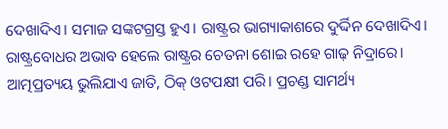ଦେଖାଦିଏ। ସମାଜ ସଙ୍କଟଗ୍ରସ୍ତ ହୁଏ। ରାଷ୍ଟ୍ରର ଭାଗ୍ୟାକାଶରେ ଦୁର୍ଦ୍ଦିନ ଦେଖାଦିଏ। ରାଷ୍ଟ୍ରବୋଧର ଅଭାବ ହେଲେ ରାଷ୍ଟ୍ରର ଚେତନା ଶୋଇ ରହେ ଗାଢ଼ ନିଦ୍ରାରେ। ଆତ୍ମପ୍ରତ୍ୟୟ ଭୁଲିଯାଏ ଜାତି, ଠିକ୍‌ ଓଟପକ୍ଷୀ ପରି। ପ୍ରଚଣ୍ଡ ସାମର୍ଥ୍ୟ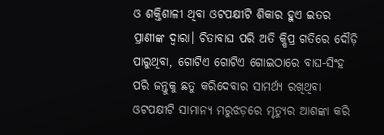ଓ ଶକ୍ତିଶାଳୀ ଥିବା ଓଟପକ୍ଷୀଟି ଶିକାର ହୁଏ ଇତର ପ୍ରାଣୀଙ୍କ ଦ୍ୱାରା। ଚିତାବାଘ ପରି ଅତି କ୍ଷିପ୍ର ଗତିରେ ଦୌଡ଼ି ପାରୁଥିବା, ଗୋଟିଏ ଗୋଟିଏ ଗୋଇଠାରେ ବାଘ-ସିଂହ ପରି ଜନ୍ତୁକୁ ଛତୁ କରିଦେବାର ସାମର୍ଥ୍ୟ ରଖିଥିବା ଓଟପକ୍ଷୀଟି ସାମାନ୍ୟ ମରୁଝଡ଼ରେ ମୃତ୍ୟୁର ଆଶଙ୍କା କରି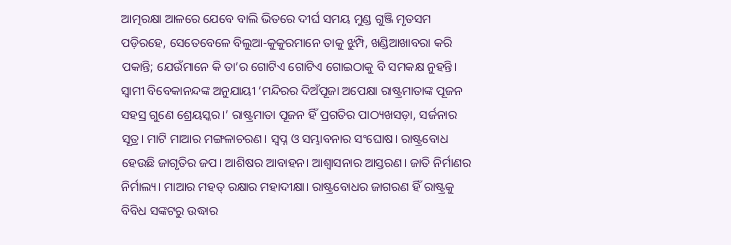ଆତ୍ମରକ୍ଷା ଆଳରେ ଯେବେ ବାଲି ଭିତରେ ଦୀର୍ଘ ସମୟ ମୁଣ୍ଡ ଗୁଞ୍ଜି ମୃତସମ ପଡ଼ିରହେ, ସେତେବେଳେ ବିଲୁଆ-କୁକୁରମାନେ ତାକୁ ଝୁମ୍ପି, ଖଣ୍ଡିଆଖାବରା କରି ପକାନ୍ତି; ଯେଉଁମାନେ କି ତା’ର ଗୋଟିଏ ଗୋଟିଏ ଗୋଇଠାକୁ ବି ସମକକ୍ଷ ନୁହନ୍ତି।
ସ୍ବାମୀ ବିବେକାନନ୍ଦଙ୍କ ଅନୁଯାୟୀ ‘ମନ୍ଦିରର ଦିଅଁପୂଜା ଅପେକ୍ଷା ରାଷ୍ଟ୍ରମାତାଙ୍କ ପୂଜନ ସହସ୍ର ଗୁଣେ ଶ୍ରେୟସ୍କର।’ ରାଷ୍ଟ୍ରମାତା ପୂଜନ ହିଁ ପ୍ରଗତିର ପାଠ୍ୟଖସଡ଼ା, ସର୍ଜନାର ସୂତ୍ର। ମାଟି ମାଆର ମଙ୍ଗଳାଚରଣ। ସ୍ବପ୍ନ ଓ ସମ୍ଭାବନାର ସଂଘୋଷ। ରାଷ୍ଟ୍ରବୋଧ ହେଉଛି ଜାଗୃତିର ଜପ। ଆଶିଷର ଆବାହନ। ଆଶ୍ୱାସନାର ଆସ୍ତରଣ। ଜାତି ନିର୍ମାଣର ନିର୍ମାଲ୍ୟ। ମାଆର ମହତ୍‌ ରକ୍ଷାର ମହାଦୀକ୍ଷା। ରାଷ୍ଟ୍ରବୋଧର ଜାଗରଣ ହିଁ ରାଷ୍ଟ୍ରକୁ ବିବିଧ ସଙ୍କଟରୁ ଉଦ୍ଧାର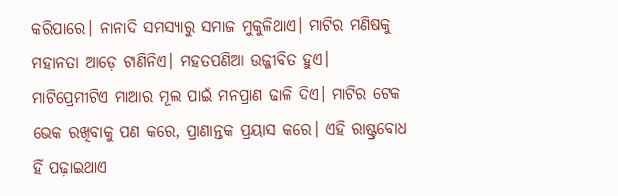କରିପାରେ। ନାନାଦି ସମସ୍ୟାରୁ ସମାଜ ମୁକୁଳିଥାଏ। ମାଟିର ମଣିଷକୁ ମହାନତା ଆଡ଼େ ଟାଣିନିଏ। ମହତପଣିଆ ଉଜ୍ଜୀବିତ ହୁଏ। ମାଟିପ୍ରେମୀଟିଏ ମାଆର ମୂଲ ପାଇଁ ମନପ୍ରାଣ ଢାଳି ଦିଏ। ମାଟିର ଟେକ ଭେକ ରଖିବାକୁ ପଣ କରେ, ପ୍ରାଣାନ୍ତକ ପ୍ରୟାସ କରେ। ଏହି ରାଷ୍ଟ୍ରବୋଧ ହିଁ ପଢ଼ାଇଥାଏ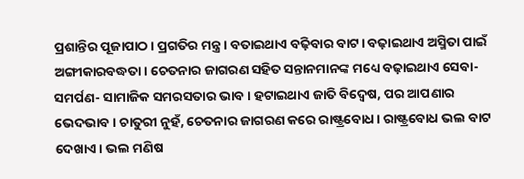ପ୍ରଶାନ୍ତିର ପୂଜାପାଠ। ପ୍ରଗତିର ମନ୍ତ୍ର। ବତାଇଥାଏ ବଢ଼ିବାର ବାଟ। ବଢ଼ାଇଥାଏ ଅସ୍ମିତା ପାଇଁ ଅଙ୍ଗୀକାରବଦ୍ଧତା। ଚେତନାର ଜାଗରଣ ସହିତ ସନ୍ତାନମାନଙ୍କ ମଧ୍ୟେ ବଢ଼ାଇଥାଏ ସେବା-ସମର୍ପଣ- ସାମାଜିକ ସମରସତାର ଭାବ। ହଟାଇଥାଏ ଜାତି ବିଦ୍ୱେଷ, ପର ଆପଣାର ଭେଦଭାବ। ଚାତୁରୀ ନୁହଁ, ଚେତନାର ଜାଗରଣ କରେ ରାଷ୍ଟ୍ରବୋଧ। ରାଷ୍ଟ୍ରବୋଧ ଭଲ ବାଟ ଦେଖାଏ। ଭଲ ମଣିଷ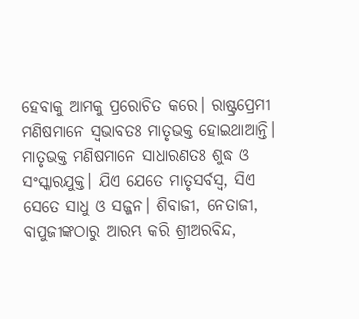ହେବାକୁ ଆମକୁ ପ୍ରରୋଚିତ କରେ। ରାଷ୍ଟ୍ରପ୍ରେମୀ ମଣିଷମାନେ ସ୍ବଭାବତଃ ମାତୃଭକ୍ତ ହୋଇଥାଆନ୍ତି। ମାତୃଭକ୍ତ ମଣିଷମାନେ ସାଧାରଣତଃ ଶୁଦ୍ଧ ଓ ସଂସ୍କାରଯୁକ୍ତ। ଯିଏ ଯେତେ ମାତୃସର୍ବସ୍ବ, ସିଏ ସେତେ ସାଧୁ ଓ ସଜ୍ଜନ। ଶିବାଜୀ, ନେତାଜୀ, ବାପୁଜୀଙ୍କଠାରୁ ଆରମ୍ଭ କରି ଶ୍ରୀଅରବିନ୍ଦ,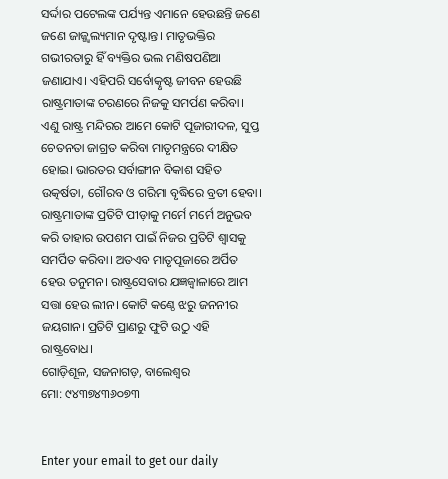ସର୍ଦ୍ଦାର ପଟେଲଙ୍କ ପର୍ଯ୍ୟନ୍ତ ଏମାନେ ହେଉଛନ୍ତି ଜଣେ ଜଣେ ଜାଜ୍ଜ୍ୱଲ୍ୟମାନ ଦୃଷ୍ଟାନ୍ତ। ମାତୃଭକ୍ତିର ଗଭୀରତାରୁ ହିଁ ବ୍ୟକ୍ତିର ଭଲ ମଣିଷପଣିଆ ଜଣାଯାଏ। ଏହିପରି ସର୍ବୋତ୍କୃଷ୍ଟ ଜୀବନ ହେଉଛି ରାଷ୍ଟ୍ରମାତାଙ୍କ ଚରଣରେ ନିଜକୁ ସମର୍ପଣ କରିବା। ଏଣୁ ରାଷ୍ଟ୍ର ମନ୍ଦିରର ଆମେ କୋଟି ପୂଜାରୀଦଳ, ସୁପ୍ତ ଚେତନତା ଜାଗ୍ରତ କରିବା ମାତୃମନ୍ତ୍ରରେ ଦୀକ୍ଷିତ ହୋଇ। ଭାରତର ସର୍ବାଙ୍ଗୀନ ବିକାଶ ସହିତ ଉତ୍କର୍ଷତା, ଗୌରବ ଓ ଗରିମା ବୃଦ୍ଧିରେ ବ୍ରତୀ ହେବା। ରାଷ୍ଟ୍ରମାତାଙ୍କ ପ୍ରତିଟି ପୀଡ଼ାକୁ ମର୍ମେ ମର୍ମେ ଅନୁଭବ କରି ତାହାର ଉପଶମ ପାଇଁ ନିଜର ପ୍ରତିଟି ଶ୍ୱାସକୁ ସମର୍ପିତ କରିବା। ଅତଏବ ମାତୃପୂଜାରେ ଅର୍ପିତ ହେଉ ତନୁମନ। ରାଷ୍ଟ୍ରସେବାର ଯଜ୍ଞଜ୍ୱାଳାରେ ଆମ ସତ୍ତା ହେଉ ଲୀନ। କୋଟି କଣ୍ଠେ ଝରୁ ଜନନୀର ଜୟଗାନ। ପ୍ରତିଟି ପ୍ରାଣରୁ ଫୁଟି ଉଠୁ ଏହି ରାଷ୍ଟ୍ରବୋଧ।
ଗୋଡ଼ିଶୂଳ, ସଜନାଗଡ଼, ବାଲେଶ୍ୱର
ମୋ: ୯୪୩୭୪୩୬୦୭୩


Enter your email to get our daily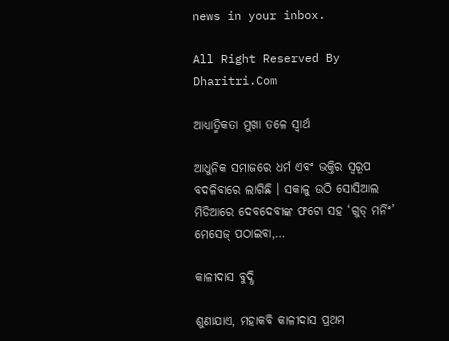news in your inbox.

All Right Reserved By Dharitri.Com

ଆଧ୍ୟାତ୍ମିକତା ମୁଖା ତଳେ ସ୍ବାର୍ଥ

ଆଧୁନିକ ସମାଜରେ ଧର୍ମ ଏବଂ ଭକ୍ତିର ସ୍ବରୂପ ବଦଳିବାରେ ଲାଗିଛି । ସକାଳୁ ଉଠି ସୋସିଆଲ ମିଡିଆରେ ଦେବଦେବୀଙ୍କ ଫଟୋ ସହ ‘ଗୁଡ୍‌ ମର୍ନିଂ’ ମେସେଜ୍‌ ପଠାଇବା,…

କାଳୀଦାସ ବୁଦ୍ଧି

ଶୁଣାଯାଏ, ମହାକବି କାଳୀଦାସ ପ୍ରଥମ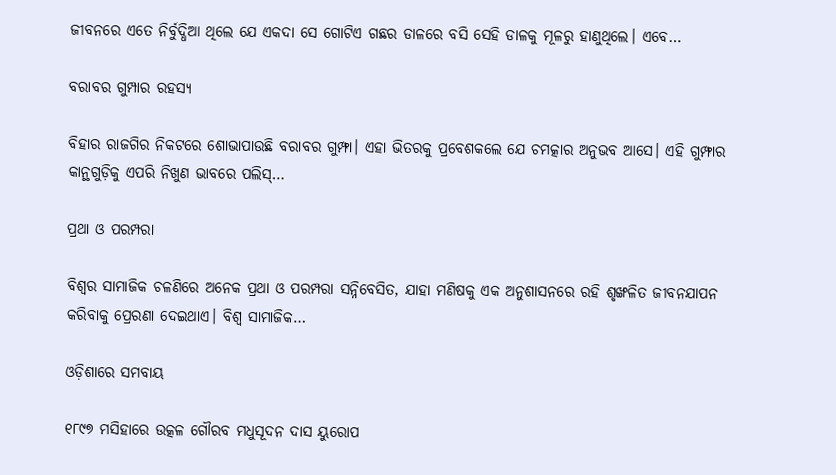ଜୀବନରେ ଏତେ ନିର୍ବୁଦ୍ଧିଆ ଥିଲେ ଯେ ଏକଦା ସେ ଗୋଟିଏ ଗଛର ଡାଳରେ ବସି ସେହି ଡାଳକୁ ମୂଳରୁ ହାଣୁଥିଲେ। ଏବେ…

ବରାବର ଗୁମ୍ପାର ରହସ୍ୟ

ବିହାର ରାଜଗିର ନିକଟରେ ଶୋଭାପାଉଛି ବରାବର ଗୁମ୍ଫା। ଏହା ଭିତରକୁ ପ୍ରବେଶକଲେ ଯେ ଚମତ୍କାର ଅନୁଭବ ଆସେ। ଏହି ଗୁମ୍ଫାର କାନ୍ଥଗୁଡ଼ିକୁ ଏପରି ନିଖୁଣ ଭାବରେ ପଲିସ୍‌…

ପ୍ରଥା ଓ ପରମ୍ପରା

ବିଶ୍ୱର ସାମାଜିକ ଚଳଣିରେ ଅନେକ ପ୍ରଥା ଓ ପରମ୍ପରା ସନ୍ନିବେସିତ, ଯାହା ମଣିଷକୁ ଏକ ଅନୁଶାସନରେ ରହି ଶୃଙ୍ଖଳିତ ଜୀବନଯାପନ କରିବାକୁ ପ୍ରେରଣା ଦେଇଥାଏ। ବିଶ୍ୱ ସାମାଜିକ…

ଓଡ଼ିଶାରେ ସମବାୟ

୧୮୯୭ ମସିହାରେ ଉତ୍କଳ ଗୌରବ ମଧୁସୂଦନ ଦାସ ୟୁରୋପ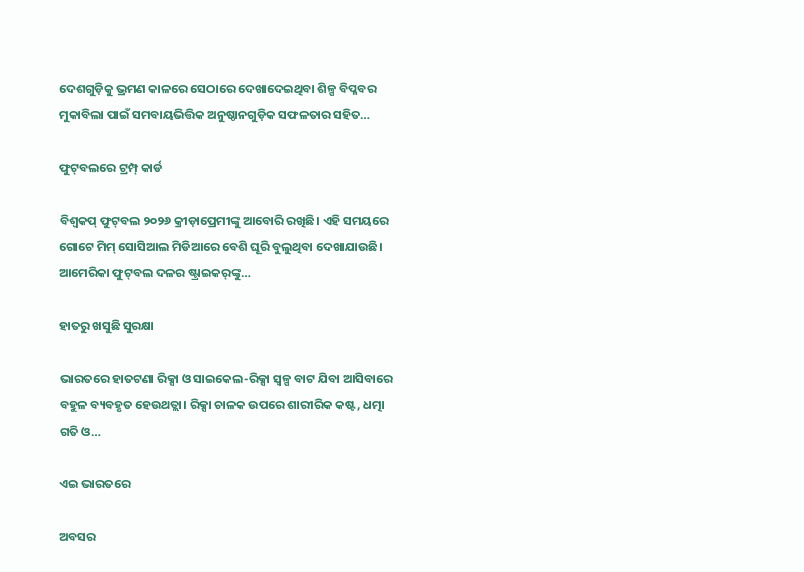ଦେଶଗୁଡ଼ିକୁ ଭ୍ରମଣ କାଳରେ ସେଠାରେ ଦେଖାଦେଇଥିବା ଶିଳ୍ପ ବିପ୍ଳବର ମୁକାବିଲା ପାଇଁ ସମବାୟଭିତ୍ତିକ ଅନୁଷ୍ଠାନଗୁଡ଼ିକ ସଫଳତାର ସହିତ…

ଫୁଟ୍‌ବଲରେ ଟ୍ରମ୍ପ୍‌ କାର୍ଡ

ବିଶ୍ୱକପ୍‌ ଫୁଟ୍‌ବଲ ୨୦୨୬ କ୍ରୀଡ଼ାପ୍ରେମୀଙ୍କୁ ଆବୋରି ରଖିଛି। ଏହି ସମୟରେ ଗୋଟେ ମିମ୍‌ ସୋସିଆଲ ମିଡିଆରେ ବେଶି ଘୂରି ବୁଲୁଥିବା ଦେଖାଯାଉଛି। ଆମେରିକା ଫୁଟ୍‌ବଲ ଦଳର ଷ୍ଟ୍ରାଇକର୍‌ଙ୍କୁ…

ହାତରୁ ଖସୁଛି ସୁରକ୍ଷା

ଭାରତରେ ହାତଟଣା ରିକ୍ସା ଓ ସାଇକେଲ-ରିକ୍ସା ସ୍ବଳ୍ପ ବାଟ ଯିବା ଆସିବାରେ ବହୁଳ ବ୍ୟବହୃତ ହେଉଥତ୍ଲା। ରିକ୍ସା ଚାଳକ ଉପରେ ଶାରୀରିକ କଷ୍ଟ, ଧତ୍ମା ଗତି ଓ…

ଏଇ ଭାରତରେ

ଅବସର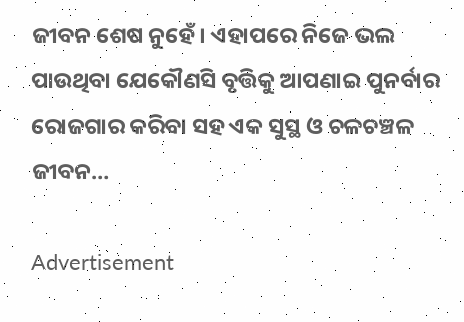ଜୀବନ ଶେଷ ନୁହେଁ। ଏହାପରେ ନିଜେ ଭଲ ପାଉଥିବା ଯେକୌଣସି ବୃତ୍ତିକୁ ଆପଣାଇ ପୁନର୍ବାର ରୋଜଗାର କରିବା ସହ ଏକ ସୁସ୍ଥ ଓ ଚଳଚଞ୍ଚଳ ଜୀବନ…

Advertisement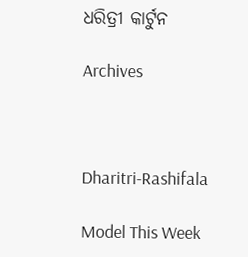ଧରିତ୍ରୀ କାର୍ଟୁନ

Archives



Dharitri-Rashifala

Model This Week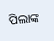ପିଲାଙ୍କ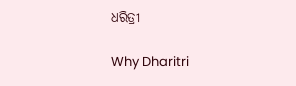ଧରିତ୍ରୀ

Why Dharitri